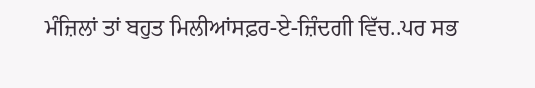ਮੰਜ਼ਿਲਾਂ ਤਾਂ ਬਹੁਤ ਮਿਲੀਆਂਸਫ਼ਰ-ਏ-ਜ਼ਿੰਦਗੀ ਵਿੱਚ..ਪਰ ਸਭ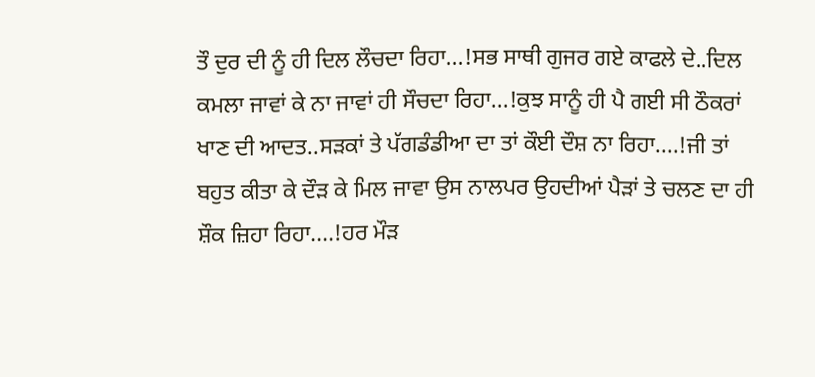ਤੌ ਦੁਰ ਦੀ ਨੂੰ ਹੀ ਦਿਲ ਲੌਚਦਾ ਰਿਹਾ...!ਸਭ ਸਾਥੀ ਗੁਜਰ ਗਏ ਕਾਫਲੇ ਦੇ..ਦਿਲ ਕਮਲਾ ਜਾਵਾਂ ਕੇ ਨਾ ਜਾਵਾਂ ਹੀ ਸੌਚਦਾ ਰਿਹਾ...!ਕੁਝ ਸਾਨੂੰ ਹੀ ਪੈ ਗਈ ਸੀ ਠੌਕਰਾਂ ਖਾਣ ਦੀ ਆਦਤ..ਸੜਕਾਂ ਤੇ ਪੱਗਡੰਡੀਆ ਦਾ ਤਾਂ ਕੌਈ ਦੌਸ਼ ਨਾ ਰਿਹਾ....!ਜੀ ਤਾਂ ਬਹੁਤ ਕੀਤਾ ਕੇ ਦੌੜ ਕੇ ਮਿਲ ਜਾਵਾ ਉਸ ਨਾਲਪਰ ਉਹਦੀਆਂ ਪੈੜਾਂ ਤੇ ਚਲਣ ਦਾ ਹੀ ਸ਼ੌਕ ਜ਼ਿਹਾ ਰਿਹਾ....!ਹਰ ਮੌੜ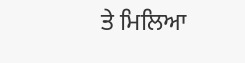ਤੇ ਮਿਲਿਆ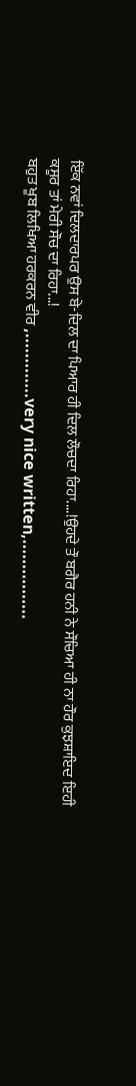ਇੱਕ ਨਵਾਂ ਦਿਲਦਾਰਪਰ ਉਸ ਬੇ-ਦਿਲ ਦਾ ਪਿਆਰ ਹੀ ਦਿਲ ਲੌਚਦਾ ਰਿਹਾ....!ਉਹਦੇ ਤੌ ਬਗੈਰ ਹਨੀ ਨੇ ਸੌਚਿਆ ਹੀ ਨਾ ਹੌਰ ਕੁਝਸ਼ਾਇਦ ਇਹੀ ਕਸੂਰ ਤਾਂ ਮੇਰੀ ਸੌਚ ਦਾ ਰਿਹਾ...!
ਬਹੁਤ ਖੂਬ ਲਿਖਿਆ ਹਰਕਰਨ ਵੀਰ ,.............very nice written,................